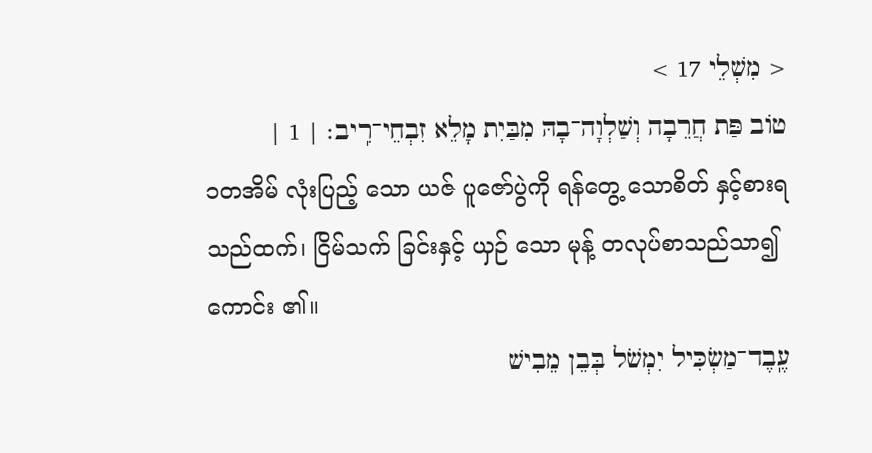< מִשְׁלֵי 17 >
טוֹב פַּת חֲרֵבָה וְשַׁלְוָה־בָהּ מִבַּיִת מָלֵא זִבְחֵי־רִֽיב׃ | 1 |
၁တအိမ် လုံးပြည့် သော ယဇ် ပူဇော်ပွဲကို ရန်တွေ့ သောစိတ် နှင့်စားရသည်ထက်၊ ငြိမ်သက် ခြင်းနှင့် ယှဉ် သော မုန့် တလုပ်စာသည်သာ၍ ကောင်း ၏။
עֶֽבֶד־מַשְׂכִּיל יִמְשֹׁל בְּבֵן מֵבִישׁ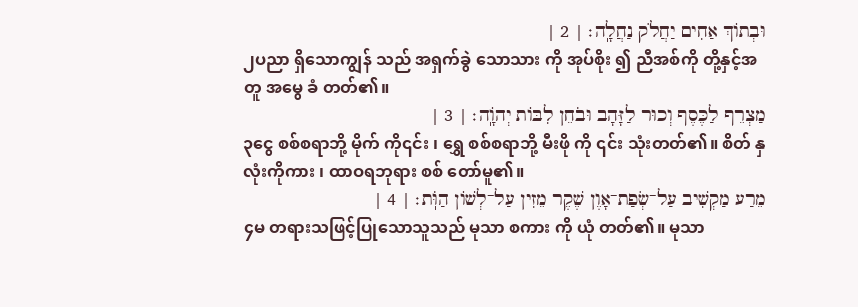וּבְתוֹךְ אַחִים יַחֲלֹק נַחֲלָֽה׃ | 2 |
၂ပညာ ရှိသောကျွန် သည် အရှက်ခွဲ သောသား ကို အုပ်စိုး ၍ ညီအစ်ကို တို့နှင့်အတူ အမွေ ခံ တတ်၏။
מַצְרֵף לַכֶּסֶף וְכוּר לַזָּהָב וּבֹחֵן לִבּוֹת יְהֹוָֽה׃ | 3 |
၃ငွေ စစ်စရာဘို့ မိုက် ကို၎င်း ၊ ရွှေ စစ်စရာဘို့ မီးဖို ကို ၎င်း သုံးတတ်၏။ စိတ် နှလုံးကိုကား ၊ ထာဝရဘုရား စစ် တော်မူ၏။
מֵרַע מַקְשִׁיב עַל־שְׂפַת־אָוֶן שֶׁקֶר מֵזִין עַל־לְשׁוֹן הַוֺּֽת׃ | 4 |
၄မ တရားသဖြင့်ပြုသောသူသည် မုသာ စကား ကို ယုံ တတ်၏။ မုသာ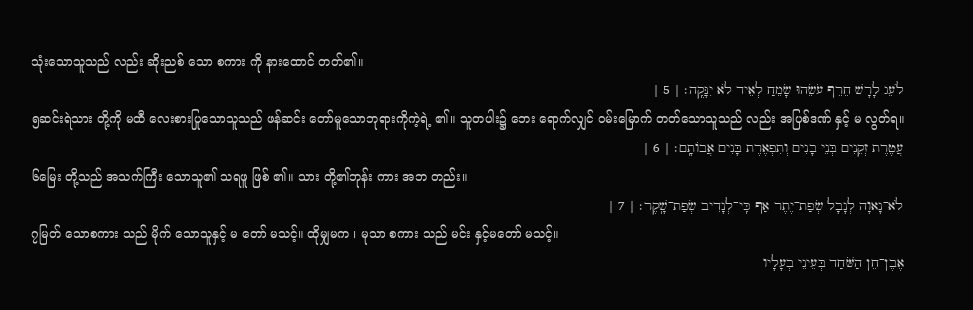သုံးသောသူသည် လည်း ဆိုးညစ် သော စကား ကို နားထောင် တတ်၏။
לֹעֵג לָרָשׁ חֵרֵף עֹשֵׂהוּ שָׂמֵחַ לְאֵיד לֹא יִנָּקֶֽה׃ | 5 |
၅ဆင်းရဲသား တို့ကို မထီ လေးစားပြုသောသူသည် ဖန်ဆင်း တော်မူသောဘုရားကိုကဲ့ရဲ့ ၏။ သူတပါး၌ ဘေး ရောက်လျှင် ဝမ်းမြောက် တတ်သောသူသည် လည်း အပြစ်ဒဏ် နှင့် မ လွတ်ရ။
עֲטֶרֶת זְקֵנִים בְּנֵי בָנִים וְתִפְאֶרֶת בָּנִים אֲבוֹתָֽם׃ | 6 |
၆မြေး တို့သည် အသက်ကြီး သောသူ၏ သရဖူ ဖြစ် ၏။ သား တို့၏ဘုန်း ကား အဘ တည်း။
לֹא־נָאוָה לְנָבָל שְׂפַת־יֶתֶר אַף כִּֽי־לְנָדִיב שְׂפַת־שָֽׁקֶר׃ | 7 |
၇မြတ် သောစကား သည် မိုက် သောသူနှင့် မ တော် မသင့်။ ထိုမျှမက ၊ မုသာ စကား သည် မင်း နှင့်မတော် မသင့်။
אֶבֶן־חֵן הַשֹּׁחַד בְּעֵינֵי בְעָלָיו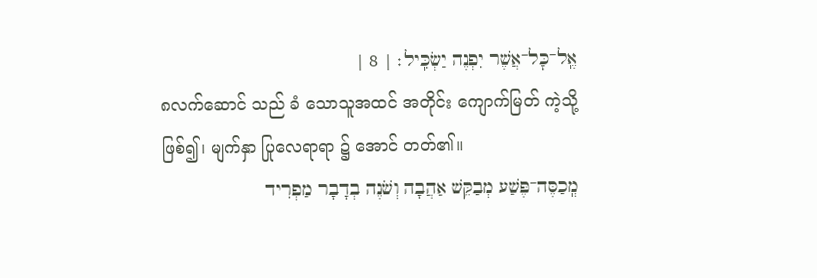אֶֽל־כׇּל־אֲשֶׁר יִפְנֶה יַשְׂכִּֽיל׃ | 8 |
၈လက်ဆောင် သည် ခံ သောသူအထင် အတိုင်း ကျောက်မြတ် ကဲ့သို့ဖြစ်၍၊ မျက်နှာ ပြုလေရာရာ ၌ အောင် တတ်၏။
מְֽכַסֶּה־פֶּשַׁע מְבַקֵּשׁ אַהֲבָה וְשֹׁנֶה בְדָבָר מַפְרִיד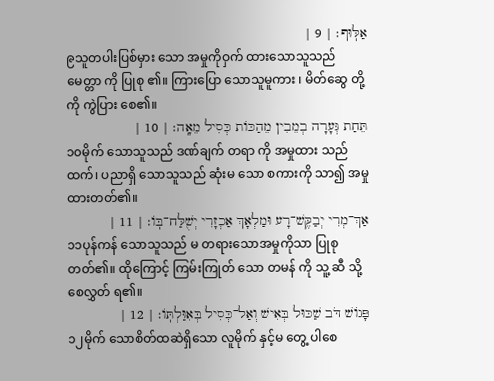אַלּֽוּף׃ | 9 |
၉သူတပါးပြစ်မှား သော အမှုကိုဝှက် ထားသောသူသည် မေတ္တာ ကို ပြုစု ၏။ ကြားပြော သောသူမူကား ၊ မိတ်ဆွေ တို့ကို ကွဲပြား စေ၏။
תֵּחַת גְּעָרָה בְמֵבִין מֵהַכּוֹת כְּסִיל מֵאָֽה׃ | 10 |
၁၀မိုက် သောသူသည် ဒဏ်ချက် တရာ ကို အမှုထား သည်ထက်၊ ပညာရှိ သောသူသည် ဆုံးမ သော စကားကို သာ၍ အမှု ထားတတ်၏။
אַךְ־מְרִי יְבַקֶּשׁ־רָע וּמַלְאָךְ אַכְזָרִי יְשֻׁלַּח־בּֽוֹ׃ | 11 |
၁၁ပုန်ကန် သောသူသည် မ တရားသောအမှုကိုသာ ပြုစု တတ်၏။ ထိုကြောင့် ကြမ်းကြုတ် သော တမန် ကို သူ့ ဆီ သို့စေလွှတ် ရ၏။
פָּגוֹשׁ דֹּב שַׁכּוּל בְּאִישׁ וְאַל־כְּסִיל בְּאִוַּלְתּֽוֹ׃ | 12 |
၁၂မိုက် သောစိတ်ထဆဲရှိသော လူမိုက် နှင့်မ တွေ့ ပါစေ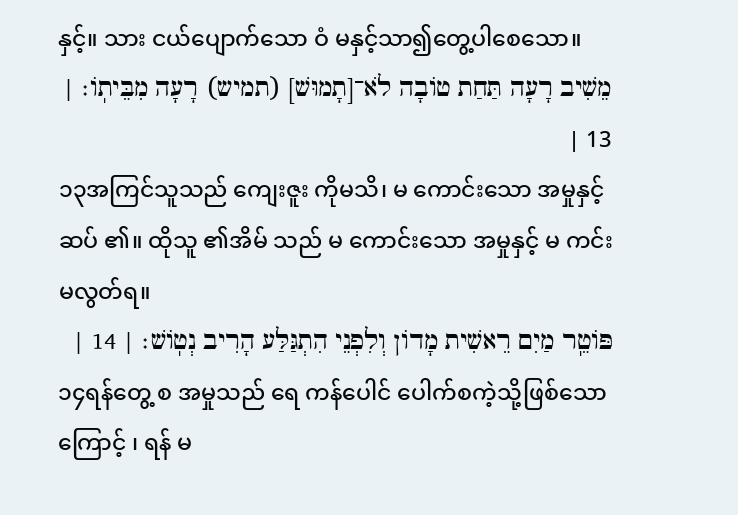နှင့်။ သား ငယ်ပျောက်သော ဝံ မနှင့်သာ၍တွေ့ပါစေသော။
מֵשִׁיב רָעָה תַּחַת טוֹבָה לֹא־[תָמוּשׁ] (תמיש) רָעָה מִבֵּיתֽוֹ׃ | 13 |
၁၃အကြင်သူသည် ကျေးဇူး ကိုမသိ၊ မ ကောင်းသော အမှုနှင့် ဆပ် ၏။ ထိုသူ ၏အိမ် သည် မ ကောင်းသော အမှုနှင့် မ ကင်း မလွတ်ရ။
פּוֹטֵֽר מַיִם רֵאשִׁית מָדוֹן וְלִפְנֵי הִתְגַּלַּע הָרִיב נְטֽוֹשׁ׃ | 14 |
၁၄ရန်တွေ့ စ အမှုသည် ရေ ကန်ပေါင် ပေါက်စကဲ့သို့ဖြစ်သောကြောင့် ၊ ရန် မ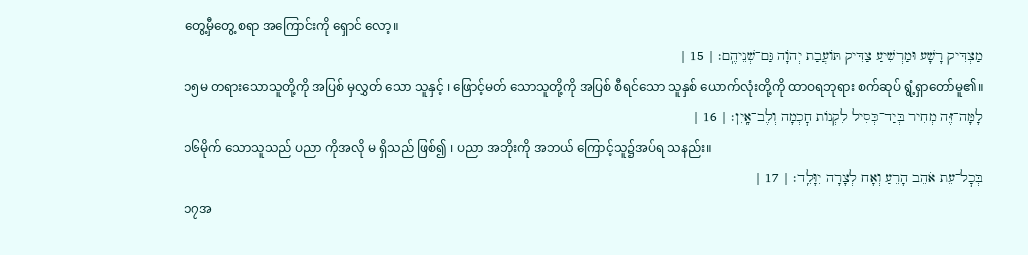တွေ့မှီတွေ့ စရာ အကြောင်းကို ရှောင် လော့။
מַצְדִּיק רָשָׁע וּמַרְשִׁיעַ צַדִּיק תּוֹעֲבַת יְהֹוָה גַּם־שְׁנֵיהֶֽם׃ | 15 |
၁၅မ တရားသောသူတို့ကို အပြစ် မှလွှတ် သော သူနှင့် ၊ ဖြောင့်မတ် သောသူတို့ကို အပြစ် စီရင်သော သူနှစ် ယောက်လုံးတို့ကို ထာဝရဘုရား စက်ဆုပ် ရွံ့ရှာတော်မူ၏။
לָמָּה־זֶּה מְחִיר בְּיַד־כְּסִיל לִקְנוֹת חׇכְמָה וְלֶב־אָֽיִן׃ | 16 |
၁၆မိုက် သောသူသည် ပညာ ကိုအလို မ ရှိသည် ဖြစ်၍ ၊ ပညာ အဘိုးကို အဘယ် ကြောင့်သူ၌အပ်ရ သနည်း။
בְּכׇל־עֵת אֹהֵב הָרֵעַ וְאָח לְצָרָה יִוָּלֵֽד׃ | 17 |
၁၇အ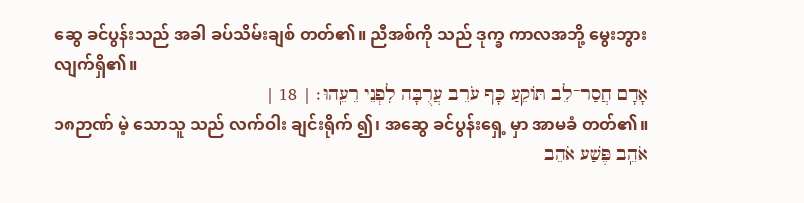ဆွေ ခင်ပွန်းသည် အခါ ခပ်သိမ်းချစ် တတ်၏။ ညီအစ်ကို သည် ဒုက္ခ ကာလအဘို့ မွေးဘွား လျက်ရှိ၏။
אָדָם חֲסַר־לֵב תּוֹקֵעַ כָּף עֹרֵב עֲרֻבָּה לִפְנֵי רֵעֵֽהוּ׃ | 18 |
၁၈ဉာဏ် မဲ့ သောသူ သည် လက်ဝါး ချင်းရိုက် ၍၊ အဆွေ ခင်ပွန်းရှေ့ မှာ အာမခံ တတ်၏။
אֹהֵֽב פֶּשַׁע אֹהֵב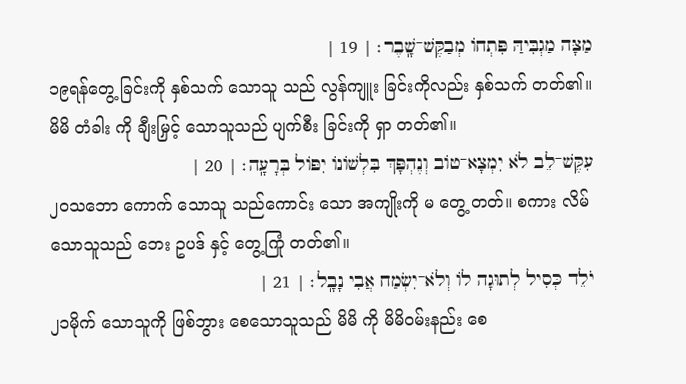מַצָּה מַגְבִּיהַּ פִּתְחוֹ מְבַקֶּשׁ־שָֽׁבֶר׃ | 19 |
၁၉ရန်တွေ့ ခြင်းကို နှစ်သက် သောသူ သည် လွန်ကျူး ခြင်းကိုလည်း နှစ်သက် တတ်၏။ မိမိ တံခါး ကို ချီးမြှင့် သောသူသည် ပျက်စီး ခြင်းကို ရှာ တတ်၏။
עִקֶּשׁ־לֵב לֹא יִמְצָא־טוֹב וְנֶהְפָּךְ בִּלְשׁוֹנוֹ יִפּוֹל בְּרָעָֽה׃ | 20 |
၂၀သဘော ကောက် သောသူ သည်ကောင်း သော အကျိုးကို မ တွေ့ တတ်။ စကား လိမ် သောသူသည် ဘေး ဥပဒ် နှင့် တွေ့ကြုံ တတ်၏။
יֹלֵד כְּסִיל לְתוּגָה לוֹ וְלֹא־יִשְׂמַח אֲבִי נָבָֽל׃ | 21 |
၂၁မိုက် သောသူကို ဖြစ်ဘွား စေသောသူသည် မိမိ ကို မိမိဝမ်းနည်း စေ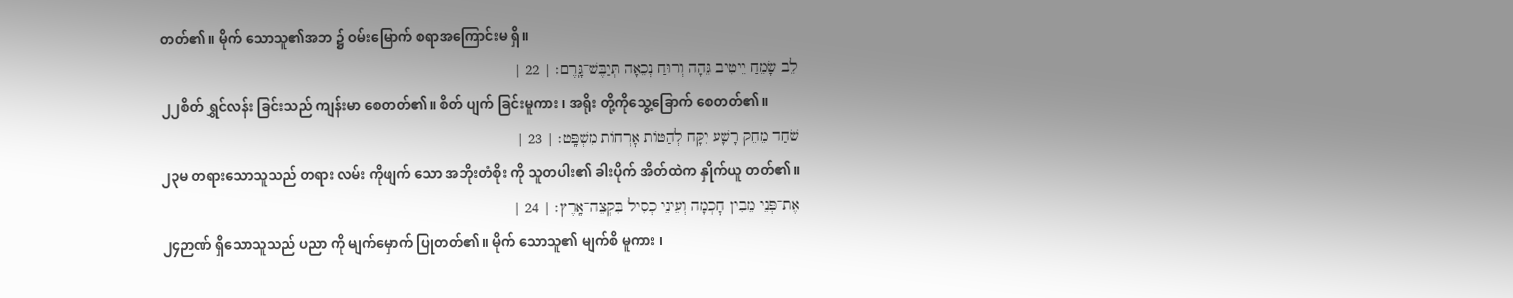တတ်၏။ မိုက် သောသူ၏အဘ ၌ ဝမ်းမြောက် စရာအကြောင်းမ ရှိ။
לֵב שָׂמֵחַ יֵיטִיב גֵּהָה וְרוּחַ נְכֵאָה תְּיַבֶּשׁ־גָּֽרֶם׃ | 22 |
၂၂စိတ် ရွှင်လန်း ခြင်းသည် ကျန်းမာ စေတတ်၏။ စိတ် ပျက် ခြင်းမူကား ၊ အရိုး တို့ကိုသွေ့ခြောက် စေတတ်၏။
שֹׁחַד מֵחֵק רָשָׁע יִקָּח לְהַטּוֹת אׇרְחוֹת מִשְׁפָּֽט׃ | 23 |
၂၃မ တရားသောသူသည် တရား လမ်း ကိုဖျက် သော အဘိုးတံစိုး ကို သူတပါး၏ ခါးပိုက် အိတ်ထဲက နှိုက်ယူ တတ်၏။
אֶת־פְּנֵי מֵבִין חׇכְמָה וְעֵינֵי כְסִיל בִּקְצֵה־אָֽרֶץ׃ | 24 |
၂၄ဉာဏ် ရှိသောသူသည် ပညာ ကို မျက်မှောက် ပြုတတ်၏။ မိုက် သောသူ၏ မျက်စိ မူကား ၊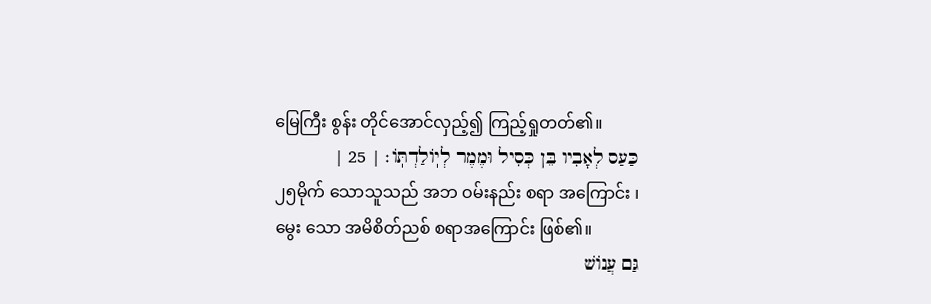မြေကြီး စွန်း တိုင်အောင်လှည့်၍ ကြည့်ရှုတတ်၏။
כַּעַס לְאָבִיו בֵּן כְּסִיל וּמֶמֶר לְיֽוֹלַדְתּֽוֹ׃ | 25 |
၂၅မိုက် သောသူသည် အဘ ဝမ်းနည်း စရာ အကြောင်း ၊ မွေး သော အမိစိတ်ညစ် စရာအကြောင်း ဖြစ်၏။
גַּם עֲנוֹשׁ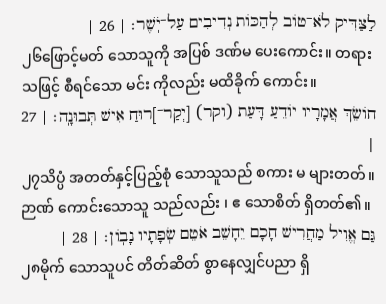לַצַּדִּיק לֹא־טוֹב לְהַכּוֹת נְדִיבִים עַל־יֹֽשֶׁר׃ | 26 |
၂၆ဖြောင့်မတ် သောသူကို အပြစ် ဒဏ်မ ပေးကောင်း။ တရား သဖြင့် စီရင်သော မင်း ကိုလည်း မထိခိုက် ကောင်း။
חוֹשֵׂךְ אֲמָרָיו יוֹדֵעַ דָּעַת (וקר) [יְקַר־]רוּחַ אִישׁ תְּבוּנָֽה׃ | 27 |
၂၇သိပ္ပံ အတတ်နှင့်ပြည့်စုံ သောသူသည် စကား မ များတတ်။ ဉာဏ် ကောင်းသောသူ သည်လည်း ၊ ဧ သောစိတ် ရှိတတ်၏။
גַּם אֱוִיל מַחֲרִישׁ חָכָם יֵחָשֵׁב אֹטֵם שְׂפָתָיו נָבֽוֹן׃ | 28 |
၂၈မိုက် သောသူပင် တိတ်ဆိတ် စွာနေလျှင်ပညာ ရှိ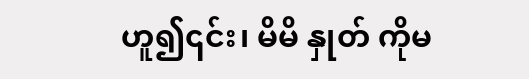ဟူ၍၎င်း၊ မိမိ နှုတ် ကိုမ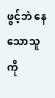ဖွင့်ဘဲ နေသောသူကို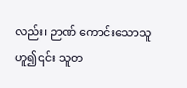လည်း၊ ဉာဏ် ကောင်းသောသူဟူ၍၎င်း သူတ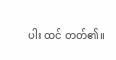ပါး ထင် တတ်၏။